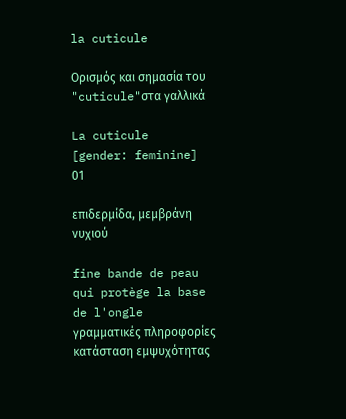la cuticule

Ορισμός και σημασία του "cuticule"στα γαλλικά

La cuticule
[gender: feminine]
01

επιδερμίδα, μεμβράνη νυχιού

fine bande de peau qui protège la base de l'ongle
γραμματικές πληροφορίες
κατάσταση εμψυχότητας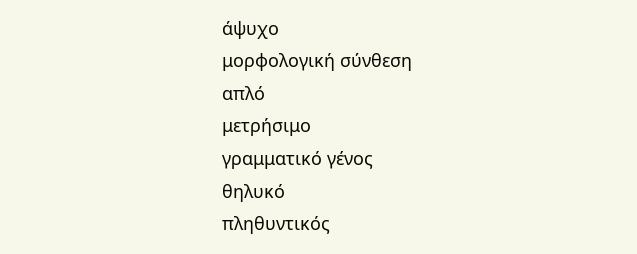άψυχο
μορφολογική σύνθεση
απλό
μετρήσιμο
γραμματικό γένος
θηλυκό
πληθυντικός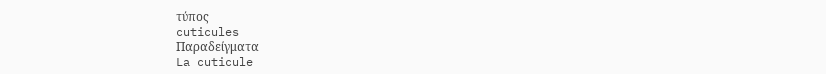τύπος
cuticules
Παραδείγματα
La cuticule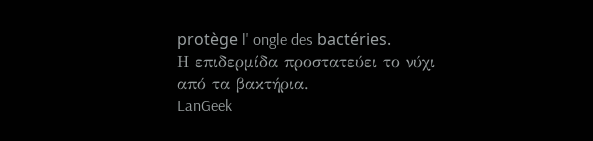protège l' ongle des bactéries.
Η επιδερμίδα προστατεύει το νύχι από τα βακτήρια.
LanGeek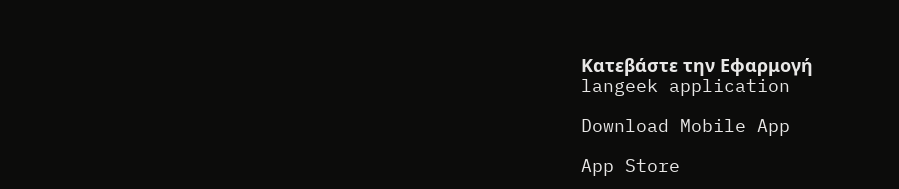Κατεβάστε την Εφαρμογή
langeek application

Download Mobile App

App Store